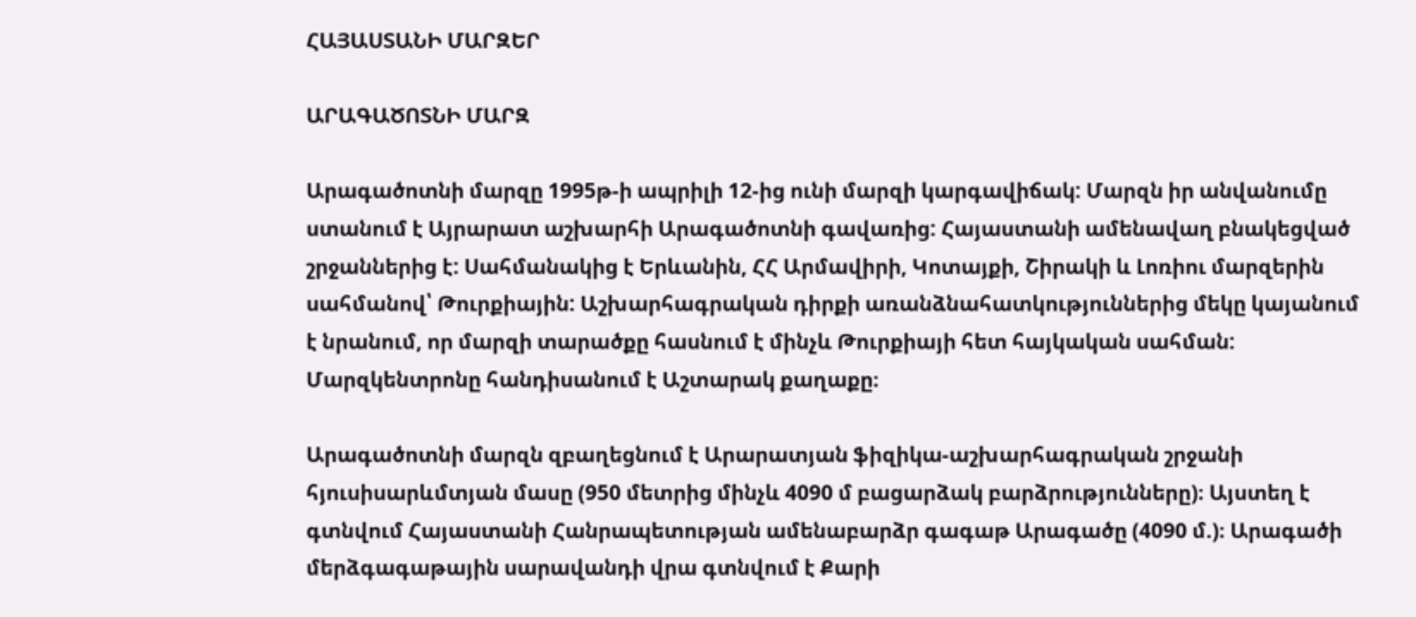ՀԱՅԱՍՏԱՆԻ ՄԱՐԶԵՐ

ԱՐԱԳԱԾՈՏՆԻ ՄԱՐԶ

Արագածոտնի մարզը 1995թ-ի ապրիլի 12-ից ունի մարզի կարգավիճակ: Մարզն իր անվանումը ստանում է Այրարատ աշխարհի Արագածոտնի գավառից: Հայաստանի ամենավաղ բնակեցված շրջաններից է: Սահմանակից է Երևանին, ՀՀ Արմավիրի, Կոտայքի, Շիրակի և Լոռիու մարզերին սահմանով՝ Թուրքիային: Աշխարհագրական դիրքի առանձնահատկություններից մեկը կայանում է նրանում, որ մարզի տարածքը հասնում է մինչև Թուրքիայի հետ հայկական սահման: Մարզկենտրոնը հանդիսանում է Աշտարակ քաղաքը։

Արագածոտնի մարզն զբաղեցնում է Արարատյան ֆիզիկա-աշխարհագրական շրջանի հյուսիսարևմտյան մասը (950 մետրից մինչև 4090 մ բացարձակ բարձրությունները)։ Այստեղ է գտնվում Հայաստանի Հանրապետության ամենաբարձր գագաթ Արագածը (4090 մ.)։ Արագածի մերձգագաթային սարավանդի վրա գտնվում է Քարի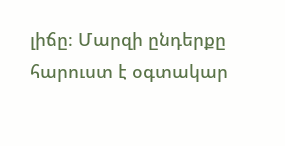լիճը։ Մարզի ընդերքը հարուստ է օգտակար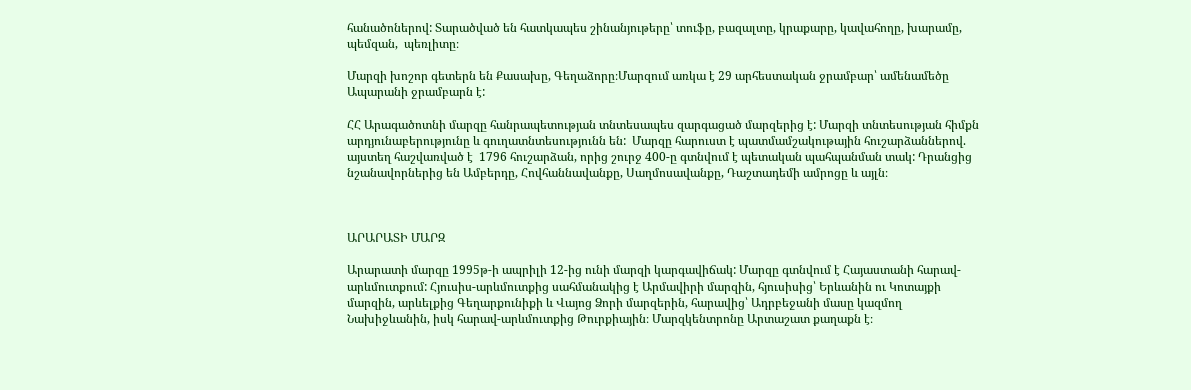հանածոներով: Տարածված են հատկապես շինանյութերը՝ տուֆը, բազալտը, կրաքարը, կավահողը, խարամը, պեմզան,  պեռլիտը։

Մարզի խոշոր գետերն են Քասախը, Գեղաձորը։Մարզում առկա է 29 արհեստական ջրամբար՝ ամենամեծը Ապարանի ջրամբարն է:

ՀՀ Արագածոտնի մարզը հանրապետության տնտեսապես զարգացած մարզերից է: Մարզի տնտեսության հիմքն արդյունաբերությունը և գուղատնտեսությունն են:  Մարզը հարուստ է պատմամշակութային հուշարձաններով. այստեղ հաշվառված է  1796 հուշարձան, որից շուրջ 400-ը գտնվում է պետական պահպանման տակ: Դրանցից նշանավորներից են Ամբերդը, Հովհաննավանքը, Սաղմոսավանքը, Դաշտադեմի ամրոցը և այլն։



ԱՐԱՐԱՏԻ ՄԱՐԶ

Արարատի մարզը 1995թ-ի ապրիլի 12-ից ունի մարզի կարգավիճակ: Մարզը գտնվում է Հայաստանի հարավ-արևմուտքում: Հյուսիս-արևմուտքից սահմանակից է Արմավիրի մարզին, հյուսիսից՝ Երևանին ու Կոտայքի մարզին, արևելքից Գեղարքունիքի և Վայոց Ձորի մարզերին, հարավից՝ Ադրբեջանի մասը կազմող Նախիջևանին, իսկ հարավ-արևմուտքից Թուրքիային։ Մարզկենտրոնը Արտաշատ քաղաքն է։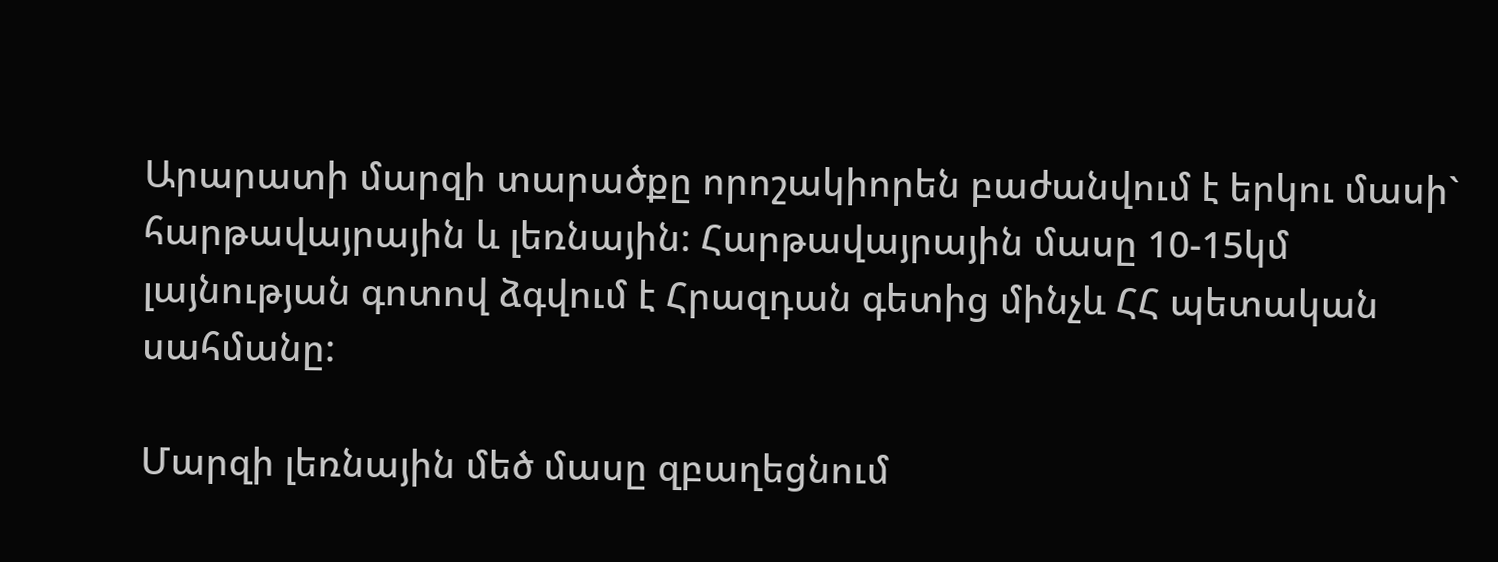Արարատի մարզի տարածքը որոշակիորեն բաժանվում է երկու մասի` հարթավայրային և լեռնային: Հարթավայրային մասը 10-15կմ լայնության գոտով ձգվում է Հրազդան գետից մինչև ՀՀ պետական սահմանը:

Մարզի լեռնային մեծ մասը զբաղեցնում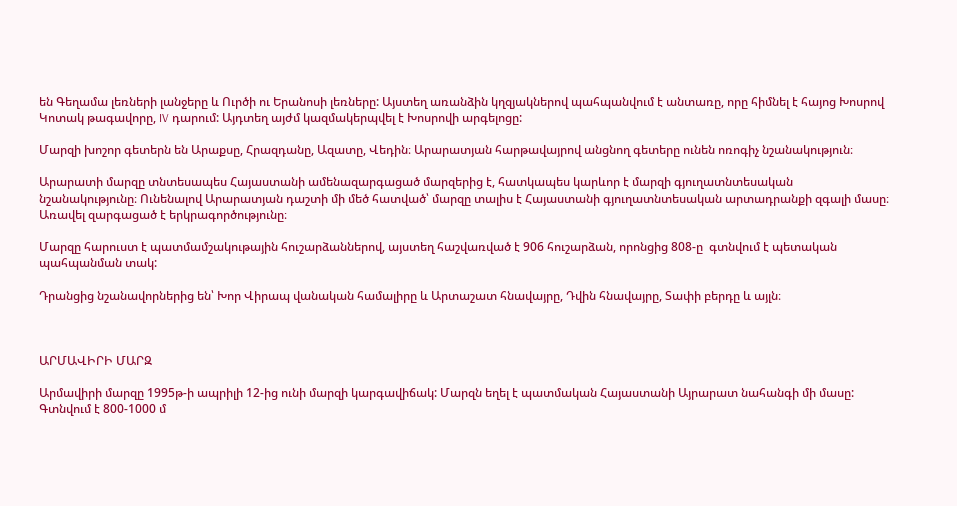են Գեղամա լեռների լանջերը և Ուրծի ու Երանոսի լեռները: Այստեղ առանձին կղզյակներով պահպանվում է անտառը, որը հիմնել է հայոց Խոսրով Կոտակ թագավորը, IV դարում: Այդտեղ այժմ կազմակերպվել է Խոսրովի արգելոցը:

Մարզի խոշոր գետերն են Արաքսը, Հրազդանը, Ազատը, Վեդին։ Արարատյան հարթավայրով անցնող գետերը ունեն ոռոգիչ նշանակություն։

Արարատի մարզը տնտեսապես Հայաստանի ամենազարգացած մարզերից է, հատկապես կարևոր է մարզի գյուղատնտեսական նշանակությունը։ Ունենալով Արարատյան դաշտի մի մեծ հատված՝ մարզը տալիս է Հայաստանի գյուղատնտեսական արտադրանքի զգալի մասը։ Առավել զարգացած է երկրագործությունը։

Մարզը հարուստ է պատմամշակութային հուշարձաններով, այստեղ հաշվառված է 906 հուշարձան, որոնցից 808-ը  գտնվում է պետական պահպանման տակ:

Դրանցից նշանավորներից են՝ Խոր Վիրապ վանական համալիրը և Արտաշատ հնավայրը, Դվին հնավայրը, Տափի բերդը և այլն։



ԱՐՄԱՎԻՐԻ ՄԱՐԶ

Արմավիրի մարզը 1995թ-ի ապրիլի 12-ից ունի մարզի կարգավիճակ: Մարզն եղել է պատմական Հայաստանի Այրարատ նահանգի մի մասը: Գտնվում է 800-1000 մ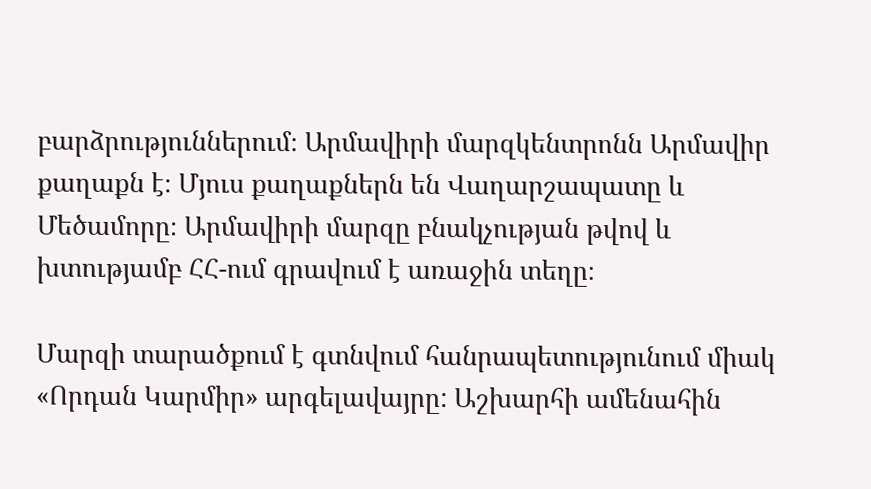բարձրություններում։ Արմավիրի մարզկենտրոնն Արմավիր քաղաքն է։ Մյուս քաղաքներն են Վաղարշապատը և Մեծամորը։ Արմավիրի մարզը բնակչության թվով և խտությամբ ՀՀ-ում գրավում է առաջին տեղը։

Մարզի տարածքում է գտնվում հանրապետությունում միակ «Որդան Կարմիր» արգելավայրը: Աշխարհի ամենահին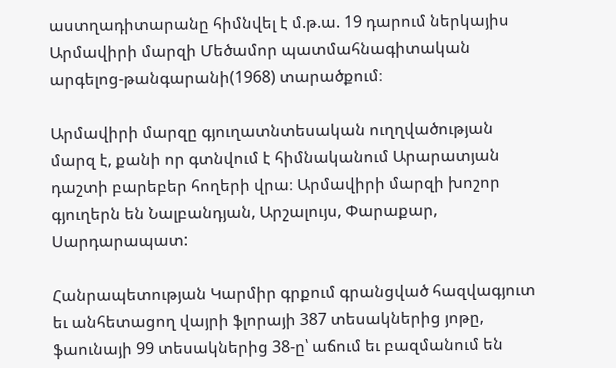աստղադիտարանը հիմնվել է մ.թ.ա. 19 դարում ներկայիս Արմավիրի մարզի Մեծամոր պատմահնագիտական արգելոց-թանգարանի(1968) տարածքում։

Արմավիրի մարզը գյուղատնտեսական ուղղվածության մարզ է, քանի որ գտնվում է հիմնականում Արարատյան դաշտի բարեբեր հողերի վրա։ Արմավիրի մարզի խոշոր գյուղերն են Նալբանդյան, Արշալույս, Փարաքար, Սարդարապատ:

Հանրապետության Կարմիր գրքում գրանցված հազվագյուտ եւ անհետացող վայրի ֆլորայի 387 տեսակներից յոթը, ֆաունայի 99 տեսակներից 38-ը՝ աճում եւ բազմանում են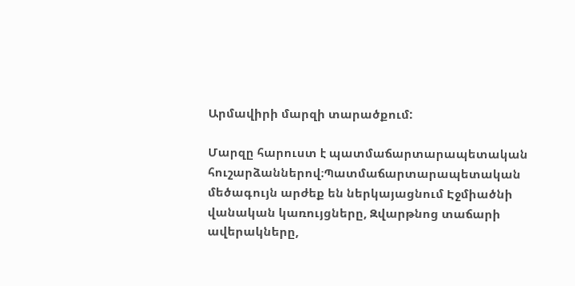Արմավիրի մարզի տարածքում:

Մարզը հարուստ է պատմաճարտարապետական հուշարձաններով։Պատմաճարտարապետական մեծագույն արժեք են ներկայացնում Էջմիածնի վանական կառույցները, Զվարթնոց տաճարի ավերակները,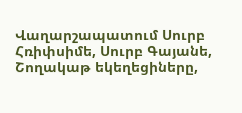Վաղարշապատում Սուրբ Հռիփսիմե, Սուրբ Գայանե, Շողակաթ եկեղեցիները,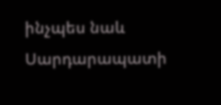ինչպես նաև Սարդարապատի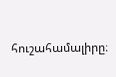հուշահամալիրը։